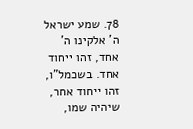78. שמע ישראל ה' אלקינו ה' אחד, זהו ייחוד אחד. בשכמל"ו, זהו ייחוד אחר, שיהיה שמו,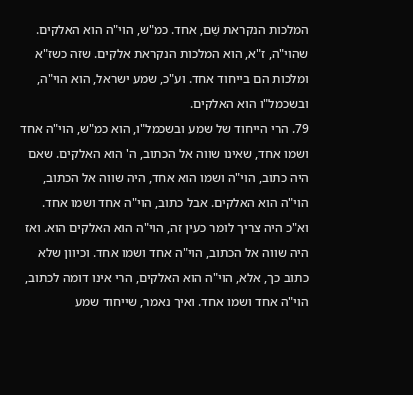המלכות הנקראת שֵׁם, אחד. כמ"ש, הוי"ה הוא האלקים. שהוי"ה, ז"א, הוא המלכות הנקראת אלקים. שזה כשז"א ומלכות הם בייחוד אחד. וע"כ, שמע ישראל, הוא הוי"ה, ובשכמל"ו הוא האלקים.
79. הרי הייחוד של שמע ובשכמל"ו, הוא כמ"ש, הוי"ה אחד ושמו אחד, שאינו שווה אל הכתוב, ה' הוא האלקים. שאם היה כתוב, הוי"ה ושמו הוא אחד, היה שווה אל הכתוב, הוי"ה הוא האלקים. אבל כתוב, הוי"ה אחד ושמו אחד.
וא"כ היה צריך לומר כעין זה, הוי"ה הוא האלקים הוא. ואז היה שווה אל הכתוב, הוי"ה אחד ושמו אחד. וכיוון שלא כתוב כך, אלא, הוי"ה הוא האלקים, הרי אינו דומה לכתוב, הוי"ה אחד ושמו אחד. ואיך נאמר, שייחוד שמע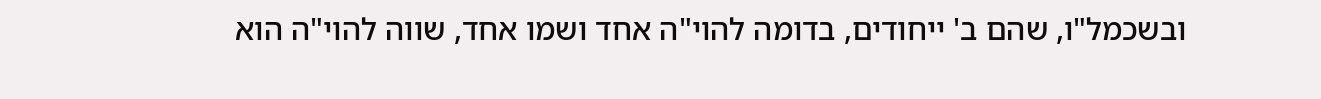ובשכמל"ו, שהם ב' ייחודים, בדומה להוי"ה אחד ושמו אחד, שווה להוי"ה הוא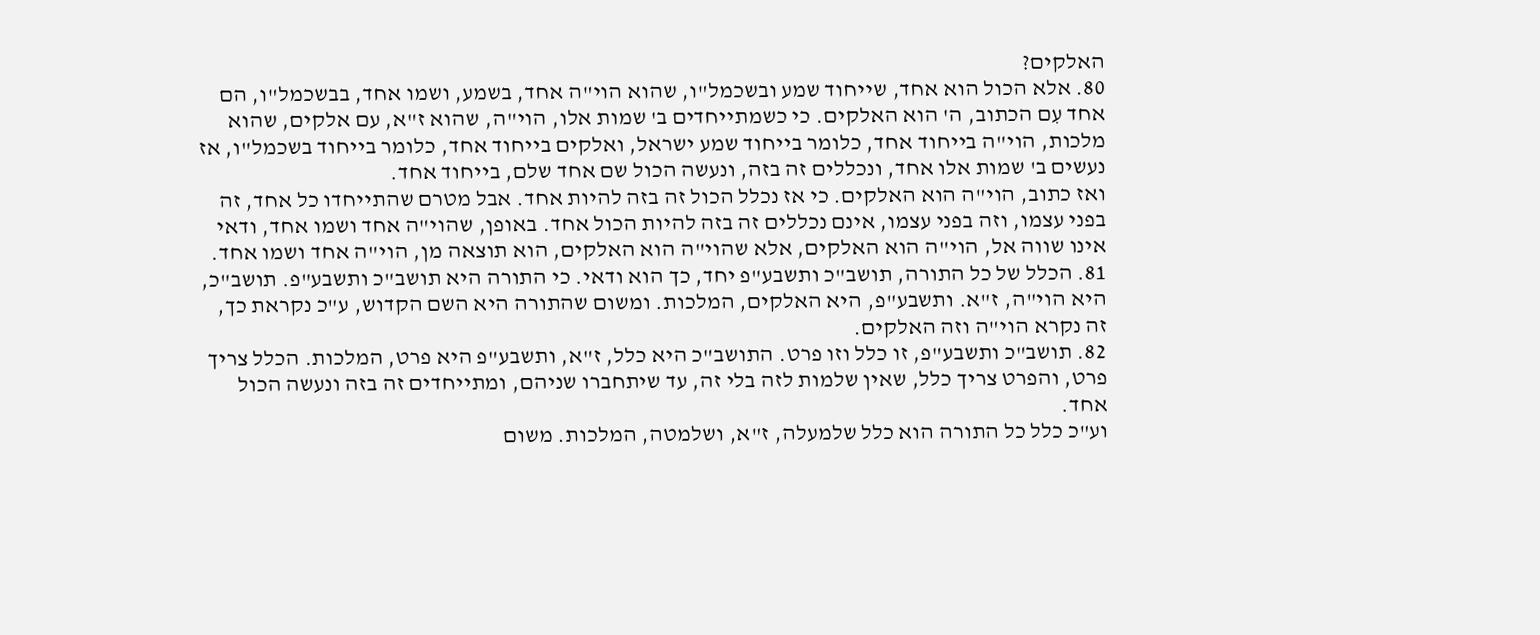האלקים?
80. אלא הכול הוא אחד, שייחוד שמע ובשכמל"ו, שהוא הוי"ה אחד, בשמע, ושמו אחד, בבשכמל"ו, הם אחד עִם הכתוב, ה' הוא האלקים. כי כשמתייחדים ב' שמות אלו, הוי"ה, שהוא ז"א, עם אלקים, שהוא מלכות, הוי"ה בייחוד אחד, כלומר בייחוד שמע ישראל, ואלקים בייחוד אחד, כלומר בייחוד בשכמל"ו, אז נעשים ב' שמות אלו אחד, ונכללים זה בזה, ונעשה הכול שם אחד שלם, בייחוד אחד.
ואז כתוב, הוי"ה הוא האלקים. כי אז נכלל הכול זה בזה להיות אחד. אבל מטרם שהתייחדו כל אחד, זה בפני עצמו, וזה בפני עצמו, אינם נכללים זה בזה להיות הכול אחד. באופן, שהוי"ה אחד ושמו אחד, ודאי אינו שווה אל, הוי"ה הוא האלקים, אלא שהוי"ה הוא האלקים, הוא תוצאה מן, הוי"ה אחד ושמו אחד.
81. הכלל של כל התורה, תושב"כ ותשבע"פ יחד, כך הוא ודאי. כי התורה היא תושב"כ ותשבע"פ. תושב"כ, היא הוי"ה, ז"א. ותשבע"פ, היא האלקים, המלכות. ומשום שהתורה היא השם הקדוש, ע"כ נקראת כך, זה נקרא הוי"ה וזה האלקים.
82. תושב"כ ותשבע"פ, זו כלל וזו פרט. התושב"כ היא כלל, ז"א, ותשבע"פ היא פרט, המלכות. הכלל צריך פרט, והפרט צריך כלל, שאין שלמות לזה בלי זה, עד שיתחברו שניהם, ומתייחדים זה בזה ונעשה הכול אחד.
וע"כ כלל כל התורה הוא כלל שלמעלה, ז"א, ושלמטה, המלכות. משום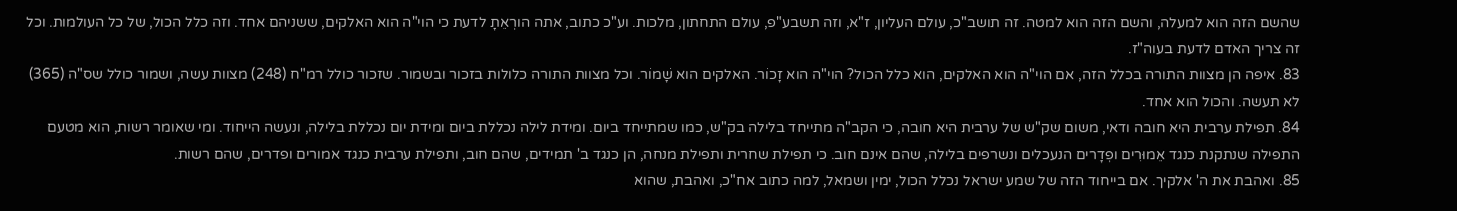שהשם הזה הוא למעלה, והשם הזה הוא למטה. זה תושב"כ, עולם העליון, ז"א, וזה תשבע"פ, עולם התחתון, מלכות. וע"כ כתוב, אתה הורְאֵתָ לדעת כי הוי"ה הוא האלקים, ששניהם אחד. וזה כלל הכול, של כל העולמות. וכל זה צריך האדם לדעת בעוה"ז.
83. איפה הן מצוות התורה בכלל הזה, אם הוי"ה הוא האלקים, הוא כלל הכול? הוי"ה הוא זָכוֹר. האלקים הוא שָׁמוֹר. וכל מצוות התורה כלולות בזכור ובשמור. שזכור כולל רמ"ח (248) מצוות עשה, ושמור כולל שס"ה (365) לא תעשה. והכול הוא אחד.
84. תפילת ערבית היא חובה ודאי, משום שק"ש של ערבית היא חובה, כי הקב"ה מתייחד בלילה בק"ש, כמו שמתייחד ביום. ומידת לילה נכללת ביום ומידת יום נכללת בלילה, ונעשה הייחוד. ומי שאומר רשות, הוא מטעם התפילה שנתקנת כנגד אֵמוּרִים ופְדָרים הנעכלים ונשרפים בלילה, שהם אינם חוב. כי תפילת שחרית ותפילת מנחה, הן כנגד ב' תמידים, שהם חוב, ותפילת ערבית כנגד אמורים ופדרים, שהם רשות.
85. ואהבת את ה' אלקיך. אם בייחוד הזה של שמע ישראל נכלל הכול, ימין ושמאל, למה כתוב אח"כ, ואהבת, שהוא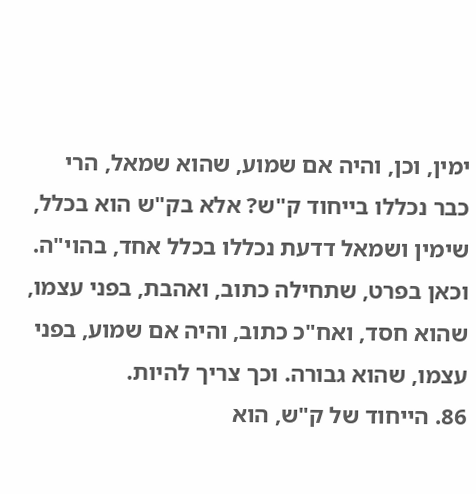ימין, וכן, והיה אם שמוע, שהוא שמאל, הרי כבר נכללו בייחוד ק"ש? אלא בק"ש הוא בכלל, שימין ושמאל דדעת נכללו בכלל אחד, בהוי"ה. וכאן בפרט, שתחילה כתוב, ואהבת, בפני עצמו, שהוא חסד, ואח"כ כתוב, והיה אם שמוע, בפני עצמו, שהוא גבורה. וכך צריך להיות.
86. הייחוד של ק"ש, הוא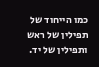כמו הייחוד של תפילין של ראש ותפילין של יד.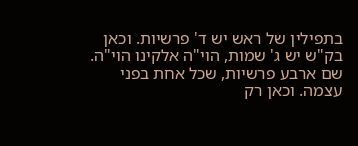בתפילין של ראש יש ד' פרשיות. וכאן בק"ש יש ג' שמות, הוי"ה אלקינו הוי"ה. שם ארבע פרשיות, שכל אחת בפני עצמה. וכאן רק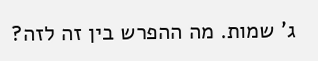ג' שמות. מה ההפרש בין זה לזה?